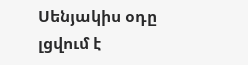Սենյակիս օդը լցվում է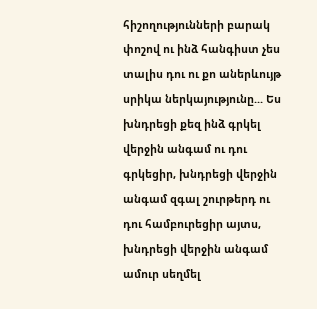հիշողությունների բարակ փոշով ու ինձ հանգիստ չես տալիս դու ու քո աներևույթ սրիկա ներկայությունը... Ես խնդրեցի քեզ ինձ գրկել վերջին անգամ ու դու գրկեցիր, խնդրեցի վերջին անգամ զգալ շուրթերդ ու դու համբուրեցիր այտս, խնդրեցի վերջին անգամ ամուր սեղմել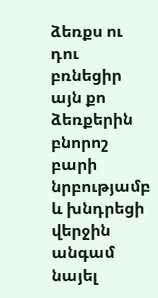ձեռքս ու դու բռնեցիր այն քո ձեռքերին բնորոշ բարի նրբությամբ և խնդրեցի վերջին անգամ նայել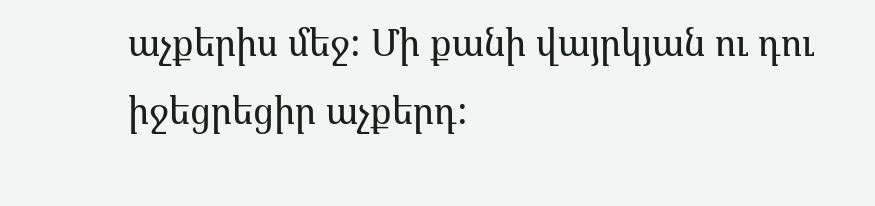աչքերիս մեջ: Մի քանի վայրկյան ու դու իջեցրեցիր աչքերդ: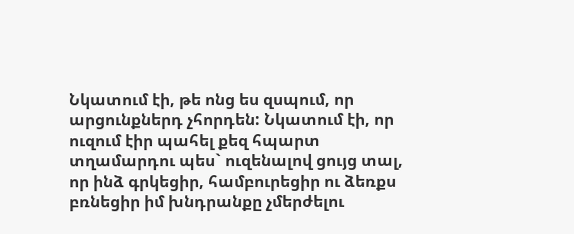Նկատում էի, թե ոնց ես զսպում, որ արցունքներդ չհորդեն: Նկատում էի, որ ուզում էիր պահել քեզ հպարտ տղամարդու պես` ուզենալով ցույց տալ, որ ինձ գրկեցիր, համբուրեցիր ու ձեռքս բռնեցիր իմ խնդրանքը չմերժելու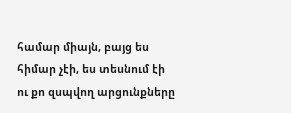համար միայն, բայց ես հիմար չէի, ես տեսնում էի ու քո զսպվող արցունքները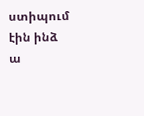ստիպում էին ինձ ա